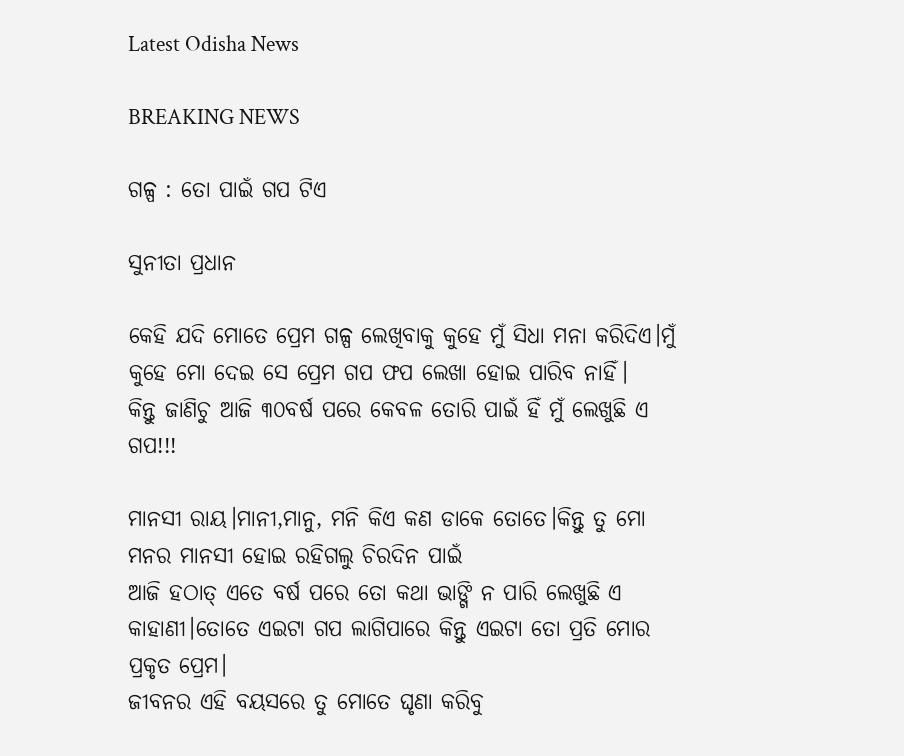Latest Odisha News

BREAKING NEWS

ଗଳ୍ପ : ତୋ ପାଇଁ ଗପ ଟିଏ

ସୁନୀତା ପ୍ରଧାନ

କେହି ଯଦି ମୋତେ ପ୍ରେମ ଗଳ୍ପ ଲେଖିବାକୁ କୁହେ ମୁଁ ସିଧା ମନା କରିଦିଏ।ମୁଁ କୁହେ ମୋ ଦେଇ ସେ ପ୍ରେମ ଗପ ଫପ ଲେଖା ହୋଇ ପାରିବ ନାହିଁ।
କିନ୍ତୁ ଜାଣିଚୁ ଆଜି ୩୦ବର୍ଷ ପରେ କେବଳ ତୋରି ପାଇଁ ହିଁ ମୁଁ ଲେଖୁଛି ଏ ଗପ!!!

ମାନସୀ ରାୟ।ମାନୀ,ମାନୁ, ମନି କିଏ କଣ ଡାକେ ତୋତେ।କିନ୍ତୁ ତୁ ମୋ ମନର ମାନସୀ ହୋଇ ରହିଗଲୁ ଚିରଦିନ ପାଇଁ
ଆଜି ହଠାତ୍ ଏତେ ବର୍ଷ ପରେ ତୋ କଥା ଭାଙ୍ଗି ନ ପାରି ଲେଖୁଛି ଏ କାହାଣୀ।ତୋତେ ଏଇଟା ଗପ ଲାଗିପାରେ କିନ୍ତୁ ଏଇଟା ତୋ ପ୍ରତି ମୋର ପ୍ରକୃତ ପ୍ରେମ।
ଜୀବନର ଏହି ବୟସରେ ତୁ ମୋତେ ଘୃଣା କରିବୁ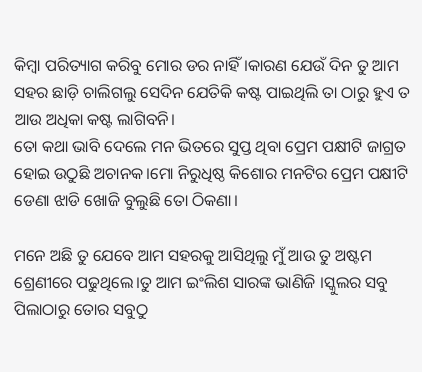କିମ୍ବା ପରିତ୍ୟାଗ କରିବୁ ମୋର ଡର ନାହିଁ।କାରଣ ଯେଉଁ ଦିନ ତୁ ଆମ ସହର ଛାଡ଼ି ଚାଲିଗଲୁ ସେଦିନ ଯେତିକି କଷ୍ଟ ପାଇଥିଲି ତା ଠାରୁ ହୁଏ ତ ଆଉ ଅଧିକା କଷ୍ଟ ଲାଗିବନି।
ତୋ କଥା ଭାବି ଦେଲେ ମନ ଭିତରେ ସୁପ୍ତ ଥିବା ପ୍ରେମ ପକ୍ଷୀଟି ଜାଗ୍ରତ ହୋଇ ଉଠୁଛି ଅଚାନକ।ମୋ ନିରୁଧିଷ୍ଠ କିଶୋର ମନଟିର ପ୍ରେମ ପକ୍ଷୀଟି ଡେଣା ଝାଡି ଖୋଜି ବୁଲୁଛି ତୋ ଠିକଣା।

ମନେ ଅଛି ତୁ ଯେବେ ଆମ ସହରକୁ ଆସିଥିଲୁ ମୁଁ ଆଉ ତୁ ଅଷ୍ଟମ ଶ୍ରେଣୀରେ ପଢୁଥିଲେ।ତୁ ଆମ ଇଂଲିଶ ସାରଙ୍କ ଭାଣିଜି ।ସ୍କୁଲର ସବୁ ପିଲାଠାରୁ ତୋର ସବୁଠୁ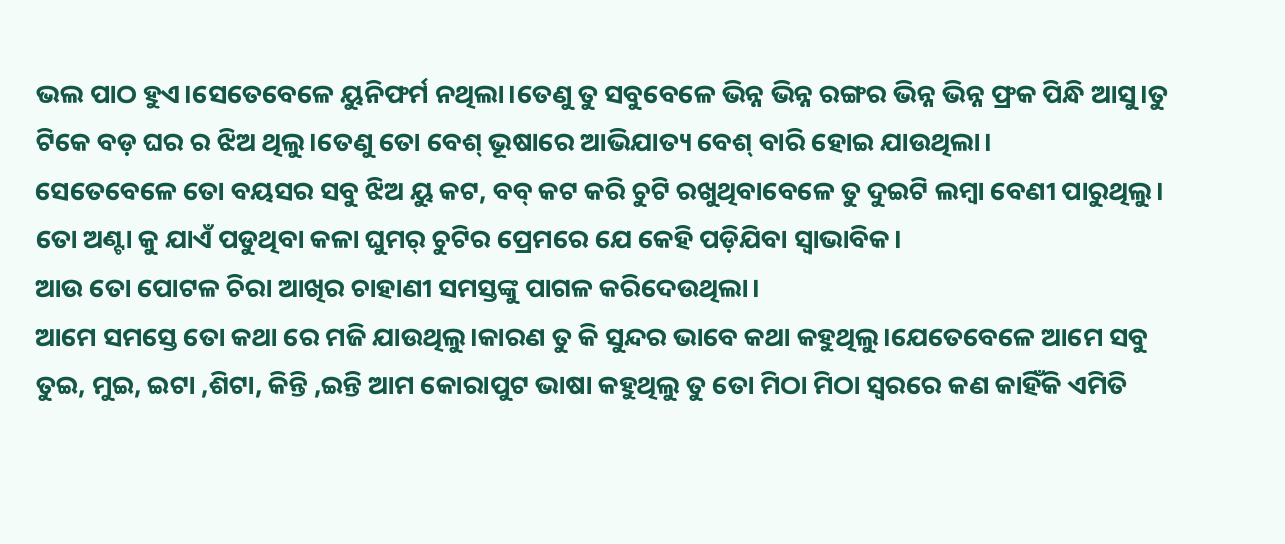ଭଲ ପାଠ ହୁଏ।ସେତେବେଳେ ୟୁନିଫର୍ମ ନଥିଲା।ତେଣୁ ତୁ ସବୁବେଳେ ଭିନ୍ନ ଭିନ୍ନ ରଙ୍ଗର ଭିନ୍ନ ଭିନ୍ନ ଫ୍ରକ ପିନ୍ଧି ଆସୁ।ତୁ ଟିକେ ବଡ଼ ଘର ର ଝିଅ ଥିଲୁ।ତେଣୁ ତୋ ବେଶ୍ ଭୂଷାରେ ଆଭିଯାତ୍ୟ ବେଶ୍ ବାରି ହୋଇ ଯାଉଥିଲା।
ସେତେବେଳେ ତୋ ବୟସର ସବୁ ଝିଅ ୟୁ କଟ, ବବ୍ କଟ କରି ଚୁଟି ରଖୁଥିବାବେଳେ ତୁ ଦୁଇଟି ଲମ୍ବା ବେଣୀ ପାରୁଥିଲୁ।
ତୋ ଅଣ୍ଟା କୁ ଯାଏଁ ପଡୁଥିବା କଳା ଘୁମର୍ ଚୁଟିର ପ୍ରେମରେ ଯେ କେହି ପଡ଼ିଯିବା ସ୍ଵାଭାବିକ।
ଆଉ ତୋ ପୋଟଳ ଚିରା ଆଖିର ଚାହାଣୀ ସମସ୍ତଙ୍କୁ ପାଗଳ କରିଦେଉଥିଲା।
ଆମେ ସମସ୍ତେ ତୋ କଥା ରେ ମଜି ଯାଉଥିଲୁ।କାରଣ ତୁ କି ସୁନ୍ଦର ଭାବେ କଥା କହୁଥିଲୁ।ଯେତେବେଳେ ଆମେ ସବୁ ତୁଇ, ମୁଇ, ଇଟା ,ଶିଟା, କିନ୍ତି ,ଇନ୍ତି ଆମ କୋରାପୁଟ ଭାଷା କହୁଥିଲୁ ତୁ ତୋ ମିଠା ମିଠା ସ୍ୱରରେ କଣ କାହିଁକି ଏମିତି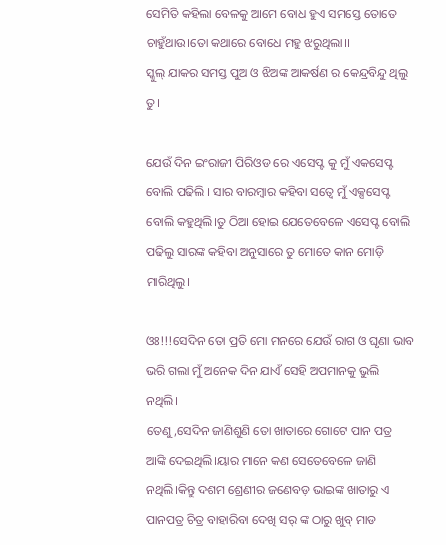ସେମିତି କହିଲା ବେଳକୁ ଆମେ ବୋଧ ହୁଏ ସମସ୍ତେ ତୋତେ ଚାହୁଁଥାଉ।ତୋ କଥାରେ ବୋଧେ ମହୁ ଝରୁଥିଲା।।
ସ୍କୁଲ୍ ଯାକର ସମସ୍ତ ପୁଅ ଓ ଝିଅଙ୍କ ଆକର୍ଷଣ ର କେନ୍ଦ୍ରବିନ୍ଦୁ ଥିଲୁ ତୁ।

ଯେଉଁ ଦିନ ଇଂରାଜୀ ପିରିଓଡ ରେ ଏସେପ୍ଟ କୁ ମୁଁ ଏକସେପ୍ଟ ବୋଲି ପଢିଲି । ସାର ବାରମ୍ବାର କହିବା ସତ୍ୱେ ମୁଁ ଏକ୍ସସେପ୍ଟ ବୋଲି କହୁଥିଲି।ତୁ ଠିଆ ହୋଇ ଯେତେବେଳେ ଏସେପ୍ଟ ବୋଲି ପଢିଲୁ ସାରଙ୍କ କହିବା ଅନୁସାରେ ତୁ ମୋତେ କାନ ମୋଡ଼ି ମାରିଥିଲୁ।

ଓଃ!!!ସେଦିନ ତୋ ପ୍ରତି ମୋ ମନରେ ଯେଉଁ ରାଗ ଓ ଘୃଣା ଭାବ ଭରି ଗଲା ମୁଁ ଅନେକ ଦିନ ଯାଏଁ ସେହି ଅପମାନକୁ ଭୁଲି ନଥିଲି।
ତେଣୁ,ସେଦିନ ଜାଣିଶୁଣି ତୋ ଖାତାରେ ଗୋଟେ ପାନ ପତ୍ର ଆଙ୍କି ଦେଇଥିଲି।ୟାର ମାନେ କଣ ସେତେବେଳେ ଜାଣି ନଥିଲି।କିନ୍ତୁ ଦଶମ ଶ୍ରେଣୀର ଜଣେବଡ଼ ଭାଇଙ୍କ ଖାତାରୁ ଏ ପାନପତ୍ର ଚିତ୍ର ବାହାରିବା ଦେଖି ସର୍ ଙ୍କ ଠାରୁ ଖୁବ୍ ମାଡ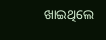ଖାଇଥିଲେ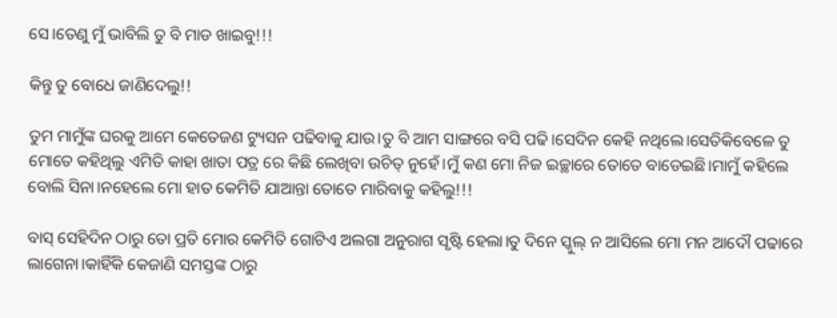ସେ।ତେଣୁ ମୁଁ ଭାବିଲି ତୁ ବି ମାଡ ଖାଇବୁ!!!

କିନ୍ତୁ ତୁ ବୋଧେ ଜାଣିଦେଲୁ!!

ତୁମ ମାମୁଁଙ୍କ ଘରକୁ ଆମେ କେତେଜଣ ଟ୍ୟୁସନ ପଢିବାକୁ ଯାଉ।ତୁ ବି ଆମ ସାଙ୍ଗରେ ବସି ପଢି।ସେଦିନ କେହି ନଥିଲେ।ସେତିକିବେଳେ ତୁ ମୋତେ କହିଥିଲୁ ଏମିତି କାହା ଖାତା ପତ୍ର ରେ କିଛି ଲେଖିବା ଉଚିତ୍ ନୁହେଁ।ମୁଁ କଣ ମୋ ନିଜ ଇଚ୍ଛାରେ ତୋତେ ବାଡେଇଛି।ମାମୁଁ କହିଲେ ବୋଲି ସିନା।ନହେଲେ ମୋ ହାତ କେମିତି ଯାଆନ୍ତା ତୋତେ ମାରିବାକୁ କହିଲୁ!!!

ବାସ୍ ସେହିଦିନ ଠାରୁ ତୋ ପ୍ରତି ମୋର କେମିତି ଗୋଟିଏ ଅଲଗା ଅନୁରାଗ ସୃଷ୍ଟି ହେଲା।ତୁ ଦିନେ ସ୍କୁଲ୍ ନ ଆସିଲେ ମୋ ମନ ଆଦୌ ପଢାରେ ଲାଗେନା।କାହିଁକି କେଜାଣି ସମସ୍ତଙ୍କ ଠାରୁ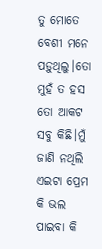ତୁ ମୋତେ ବେଶୀ ମନେ ପଡ଼ୁଥିଲୁ।ତୋ ମୁହଁ ତ ହସ ତୋ ଆକଟ ସବୁ କିଛି।ମୁଁ ଜାଣି ନଥିଲି ଏଇଟା ପ୍ରେମ କି ଭଲ ପାଇବା କି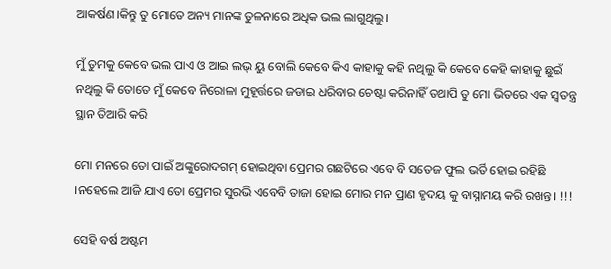ଆକର୍ଷଣ।କିନ୍ତୁ ତୁ ମୋତେ ଅନ୍ୟ ମାନଙ୍କ ତୁଳନାରେ ଅଧିକ ଭଲ ଲାଗୁଥିଲୁ।

ମୁଁ ତୁମକୁ କେବେ ଭଲ ପାଏ ଓ ଆଇ ଲଭ୍ ୟୁ ବୋଲି କେବେ କିଏ କାହାକୁ କହି ନଥିଲୁ କି କେବେ କେହି କାହାକୁ ଛୁଇଁ ନଥିଲୁ କି ତୋତେ ମୁଁ କେବେ ନିରୋଳା ମୁହୂର୍ତ୍ତରେ ଜଡାଇ ଧରିବାର ଚେଷ୍ଟା କରିନାହିଁ ତଥାପି ତୁ ମୋ ଭିତରେ ଏକ ସ୍ବତନ୍ତ୍ର ସ୍ଥାନ ତିଆରି କରି

ମୋ ମନରେ ତୋ ପାଇଁ ଅଙ୍କୁରୋଦଗମ୍ ହୋଇଥିବା ପ୍ରେମର ଗଛଟିରେ ଏବେ ବି ସତେଜ ଫୁଲ ଭର୍ତି ହୋଇ ରହିଛି ।ନହେଲେ ଆଜି ଯାଏ ତୋ ପ୍ରେମର ସୁରଭି ଏବେବି ତାଜା ହୋଇ ମୋର ମନ ପ୍ରାଣ ହୃଦୟ କୁ ବାସ୍ନାମୟ କରି ରଖନ୍ତ। !!!

ସେହି ବର୍ଷ ଅଷ୍ଟମ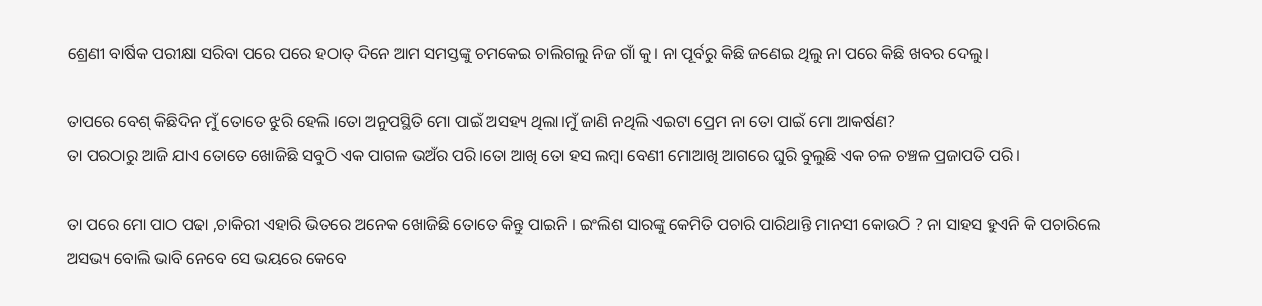ଶ୍ରେଣୀ ବାର୍ଷିକ ପରୀକ୍ଷା ସରିବା ପରେ ପରେ ହଠାତ୍ ଦିନେ ଆମ ସମସ୍ତଙ୍କୁ ଚମକେଇ ଚାଲିଗଲୁ ନିଜ ଗାଁ କୁ। ନା ପୂର୍ବରୁ କିଛି ଜଣେଇ ଥିଲୁ ନା ପରେ କିଛି ଖବର ଦେଲୁ।

ତାପରେ ବେଶ୍ କିଛିଦିନ ମୁଁ ତୋତେ ଝୁରି ହେଲି ।ତୋ ଅନୁପସ୍ଥିତି ମୋ ପାଇଁ ଅସହ୍ୟ ଥିଲା।ମୁଁ ଜାଣି ନଥିଲି ଏଇଟା ପ୍ରେମ ନା ତୋ ପାଇଁ ମୋ ଆକର୍ଷଣ?
ତା ପରଠାରୁ ଆଜି ଯାଏ ତୋତେ ଖୋଜିଛି ସବୁଠି ଏକ ପାଗଳ ଭଅଁର ପରି।ତୋ ଆଖି ତୋ ହସ ଲମ୍ବା ବେଣୀ ମୋଆଖି ଆଗରେ ଘୁରି ବୁଲୁଛି ଏକ ଚଳ ଚଞ୍ଚଳ ପ୍ରଜାପତି ପରି।

ତା ପରେ ମୋ ପାଠ ପଢା ,ଚାକିରୀ ଏହାରି ଭିତରେ ଅନେକ ଖୋଜିଛି ତୋତେ କିନ୍ତୁ ପାଇନି । ଇଂଲିଶ ସାରଙ୍କୁ କେମିତି ପଚାରି ପାରିଥାନ୍ତି ମାନସୀ କୋଉଠି ? ନା ସାହସ ହୁଏନି କି ପଚାରିଲେ ଅସଭ୍ୟ ବୋଲି ଭାବି ନେବେ ସେ ଭୟରେ କେବେ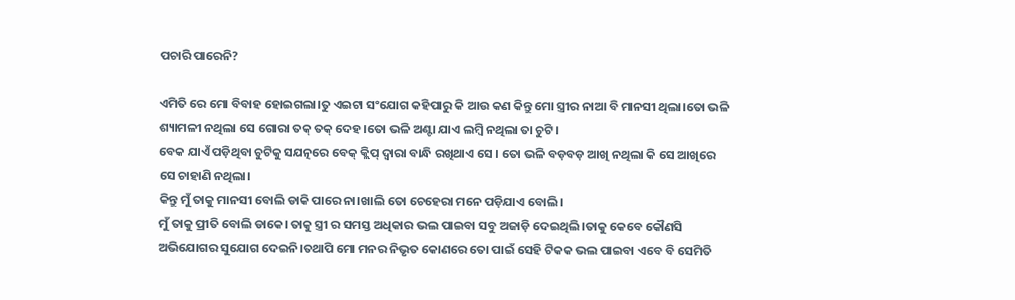ପଚାରି ପାରେନି?

ଏମିତି ରେ ମୋ ବିବାହ ହୋଇଗଲା।ତୁ ଏଇଟା ସଂଯୋଗ କହିପାରୁ କି ଆଉ କଣ କିନ୍ତୁ ମୋ ସ୍ତ୍ରୀର ନାଆ ବି ମାନସୀ ଥିଲା।ତୋ ଭଳି ଶ୍ୟାମଳୀ ନଥିଲା ସେ ଗୋରା ତକ୍ ତକ୍ ଦେହ।ତୋ ଭଳି ଅଣ୍ଟା ଯାଏ ଲମ୍ବି ନଥିଲା ତା ଚୁଟି।
ବେକ ଯାଏଁ ପଡ଼ିଥିବା ଚୁଟିକୁ ସଯତ୍ନରେ ବେକ୍ କ୍ଲିପ୍ ଦ୍ଵାରା ବାନ୍ଧି ରଖିଥାଏ ସେ । ତୋ ଭଳି ବଡ଼ବଡ଼ ଆଖି ନଥିଲା କି ସେ ଆଖିରେ ସେ ଚାହାଣି ନଥିଲା।
କିନ୍ତୁ ମୁଁ ତାକୁ ମାନସୀ ବୋଲି ଡାକି ପାରେ ନା।ଖାଲି ତୋ ଚେହେରା ମନେ ପଡ଼ିଯାଏ ବୋଲି।
ମୁଁ ତାକୁ ପ୍ରୀତି ବୋଲି ଡାକେ। ତାକୁ ସ୍ତ୍ରୀ ର ସମସ୍ତ ଅଧିକାର ଭଲ ପାଇବା ସବୁ ଅଜାଡ଼ି ଦେଇଥିଲି।ତାକୁ କେବେ କୌଣସି ଅଭିଯୋଗର ସୁଯୋଗ ଦେଇନି।ତଥାପି ମୋ ମନର ନିଭୃତ କୋଣରେ ତୋ ପାଇଁ ସେହି ଟିକକ ଭଲ ପାଇବା ଏବେ ବି ସେମିତି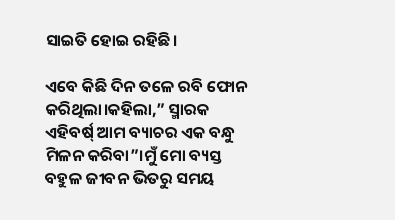ସାଇତି ହୋଇ ରହିଛି।

ଏବେ କିଛି ଦିନ ତଳେ ରବି ଫୋନ କରିଥିଲା।କହିଲା,” ସ୍ମାରକ ଏହିବର୍ଷ୍ ଆମ ବ୍ୟାଚର ଏକ ବନ୍ଧୁ ମିଳନ କରିବା”।ମୁଁ ମୋ ବ୍ୟସ୍ତ ବହୁଳ ଜୀବନ ଭିତରୁ ସମୟ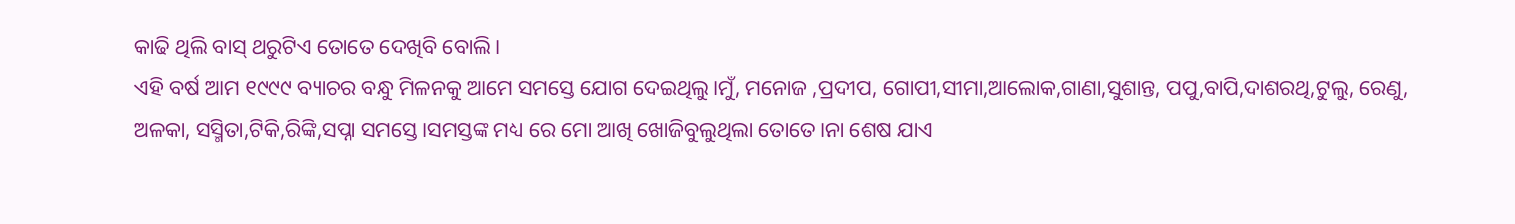କାଢି ଥିଲି ବାସ୍ ଥରୁଟିଏ ତୋତେ ଦେଖିବି ବୋଲି।
ଏହି ବର୍ଷ ଆମ ୧୯୯୯ ବ୍ୟାଚର ବନ୍ଧୁ ମିଳନକୁ ଆମେ ସମସ୍ତେ ଯୋଗ ଦେଇଥିଲୁ।ମୁଁ, ମନୋଜ ,ପ୍ରଦୀପ, ଗୋପୀ,ସୀମା,ଆଲୋକ,ଗାଣା,ସୁଶାନ୍ତ, ପପୁ,ବାପି,ଦାଶରଥି,ଟୁଲୁ, ରେଣୁ, ଅଳକା, ସସ୍ମିତା,ଟିକି,ରିଙ୍କି,ସପ୍ନା ସମସ୍ତେ।ସମସ୍ତଙ୍କ ମଧ୍ୟ ରେ ମୋ ଆଖି ଖୋଜିବୁଲୁଥିଲା ତୋତେ।ନା ଶେଷ ଯାଏ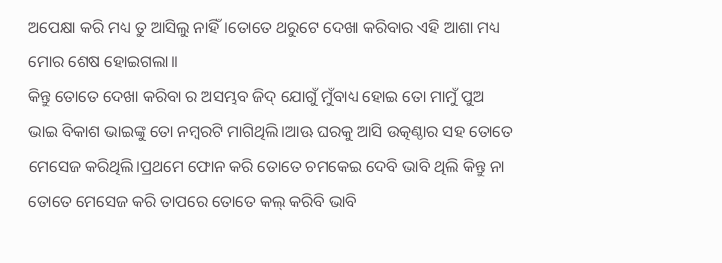ଅପେକ୍ଷା କରି ମଧ୍ୟ ତୁ ଆସିଲୁ ନାହିଁ।ତୋତେ ଥରୁଟେ ଦେଖା କରିବାର ଏହି ଆଶା ମଧ୍ୟ ମୋର ଶେଷ ହୋଇଗଲା।।
କିନ୍ତୁ ତୋତେ ଦେଖା କରିବା ର ଅସମ୍ଭବ ଜିଦ୍ ଯୋଗୁଁ ମୁଁବାଧ୍ୟ ହୋଇ ତୋ ମାମୁଁ ପୁଅ ଭାଇ ବିକାଶ ଭାଇଙ୍କୁ ତୋ ନମ୍ୱରଟି ମାଗିଥିଲି।ଆଊ ଘରକୁ ଆସି ଉତ୍କଣ୍ଠାର ସହ ତୋତେ ମେସେଜ କରିଥିଲି।ପ୍ରଥମେ ଫୋନ କରି ତୋତେ ଚମକେଇ ଦେବି ଭାବି ଥିଲି କିନ୍ତୁ ନା ତୋତେ ମେସେଜ କରି ତାପରେ ତୋତେ କଲ୍ କରିବି ଭାବି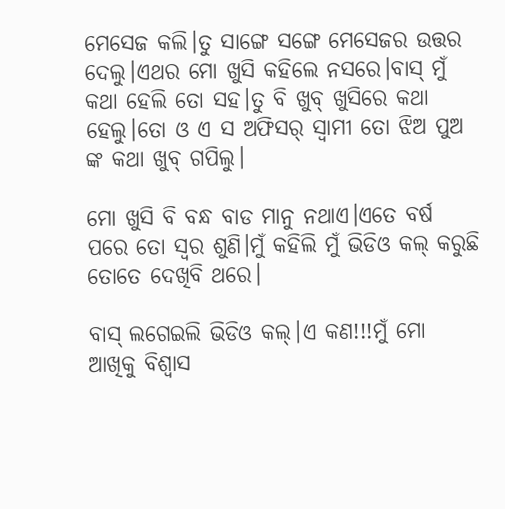ମେସେଜ କଲି।ତୁ ସାଙ୍ଗେ ସଙ୍ଗେ ମେସେଜର ଉତ୍ତର ଦେଲୁ।ଏଥର ମୋ ଖୁସି କହିଲେ ନସରେ।ବାସ୍ ମୁଁ କଥା ହେଲି ତୋ ସହ।ତୁ ବି ଖୁବ୍ ଖୁସିରେ କଥା ହେଲୁ।ତୋ ଓ ଏ ସ ଅଫିସର୍ ସ୍ବାମୀ ତୋ ଝିଅ ପୁଅ ଙ୍କ କଥା ଖୁବ୍ ଗପିଲୁ।

ମୋ ଖୁସି ବି ବନ୍ଧ ବାଡ ମାନୁ ନଥାଏ।ଏତେ ବର୍ଷ ପରେ ତୋ ସ୍ୱର ଶୁଣି।ମୁଁ କହିଲି ମୁଁ ଭିଡିଓ କଲ୍ କରୁଛି ତୋତେ ଦେଖିବି ଥରେ।

ବାସ୍ ଲଗେଇଲି ଭିଡିଓ କଲ୍।ଏ କଣ!!!ମୁଁ ମୋ ଆଖିକୁ ବିଶ୍ୱାସ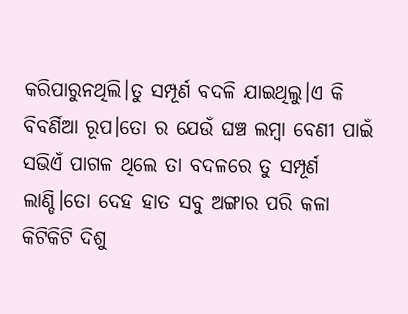କରିପାରୁନଥିଲି।ତୁ ସମ୍ପୂର୍ଣ ବଦଳି ଯାଇଥିଲୁ।ଏ କି ବିବର୍ଣିଆ ରୂପ।ତୋ ର ଯେଉଁ ଘଞ୍ଚ ଲମ୍ବା ବେଣୀ ପାଇଁ ସଭିଏଁ ପାଗଳ ଥିଲେ ତା ବଦଳରେ ତୁ ସମ୍ପୂର୍ଣ ଲାଣ୍ଡି।ତୋ ଦେହ ହାତ ସବୁ ଅଙ୍ଗାର ପରି କଳା କିଟିକିଟି ଦିଶୁ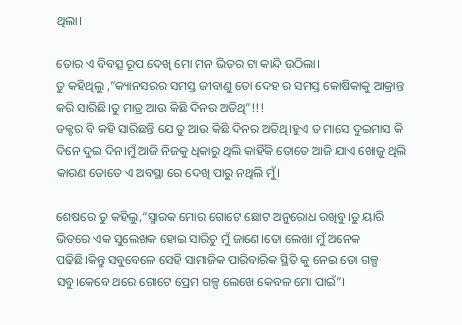ଥିଲା।

ତୋର ଏ ବିବତ୍ସ ରୂପ ଦେଖି ମୋ ମନ ଭିତର ଟା କାନ୍ଦି ଉଠିଲା।
ତୁ କହିଥିଲୁ ,”କ୍ୟାନସରର ସମସ୍ତ ଜୀବାଣୁ ତୋ ଦେହ ର ସମସ୍ତ କୋଷିକାକୁ ଆକ୍ରାନ୍ତ କରି ସାରିଛି।ତୁ ମାତ୍ର ଆଉ କିଛି ଦିନର ଅତିଥି”!!!
ଡକ୍ଟର ବି କହି ସାରିଛନ୍ତି ଯେ ତୁ ଆଉ କିଛି ଦିନର ଅତିଥି।ହୁଏ ତ ମାସେ ଦୁଇମାସ କି ଦିନେ ଦୁଇ ଦିନ।ମୁଁ ଆଜି ନିଜକୁ ଧିକାରୁ ଥିଲି କାହିଁକି ତୋତେ ଆଜି ଯାଏ ଖୋଜୁ ଥିଲି କାରଣ ତୋତେ ଏ ଅବସ୍ଥା ରେ ଦେଖି ପାରୁ ନଥିଲି ମୁଁ।

ଶେଷରେ ତୁ କହିଲୁ,”ସ୍ମାରକ ମୋର ଗୋଟେ ଛୋଟ ଅନୁରୋଧ ରଖିବୁ।ତୁ ୟାରି ଭିତରେ ଏକ ସୁଲେଖକ ହୋଇ ସାରିଚୁ ମୁଁ ଜାଣେ।ତୋ ଲେଖା ମୁଁ ଅନେକ ପଢିଛି।କିନ୍ତୁ ସବୁବେଳେ ସେହି ସାମାଜିକ ପାରିବାରିକ ସ୍ଥିତି କୁ ନେଇ ତୋ ଗଳ୍ପ ସବୁ।କେବେ ଥରେ ଗୋଟେ ପ୍ରେମ ଗଳ୍ପ ଲେଖେ କେବଳ ମୋ ପାଇଁ”।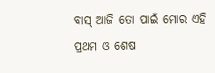ବାସ୍ ଆଜି ତୋ ପାଇଁ ମୋର ଏହି ପ୍ରଥମ ଓ ଶେଷ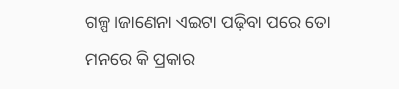ଗଳ୍ପ।ଜାଣେନା ଏଇଟା ପଢ଼ିବା ପରେ ତୋ ମନରେ କି ପ୍ରକାର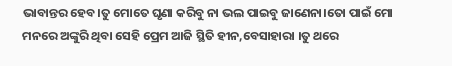ଭାବାନ୍ତର ହେବ।ତୁ ମୋତେ ଘୃଣା କରିବୁ ନା ଭଲ ପାଇବୁ ଜାଣେନା।ତୋ ପାଇଁ ମୋ ମନରେ ଅଙ୍କୁରି ଥିବା ସେହି ପ୍ରେମ ଆଜି ସ୍ଥିତି ହୀନ,ବେସାହାରା ।ତୁ ଥରେ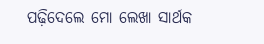ପଢ଼ିଦେଲେ ମୋ ଲେଖା ସାର୍ଥକ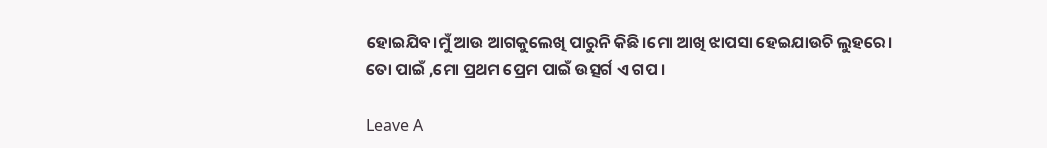ହୋଇଯିବ।ମୁଁ ଆଉ ଆଗକୁଲେଖି ପାରୁନି କିଛି।ମୋ ଆଖି ଝାପସା ହେଇଯାଉଚି ଲୁହରେ।
ତୋ ପାଇଁ ,ମୋ ପ୍ରଥମ ପ୍ରେମ ପାଇଁ ଉତ୍ସର୍ଗ ଏ ଗପ ।

Leave A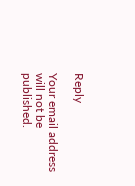Reply

Your email address will not be published.